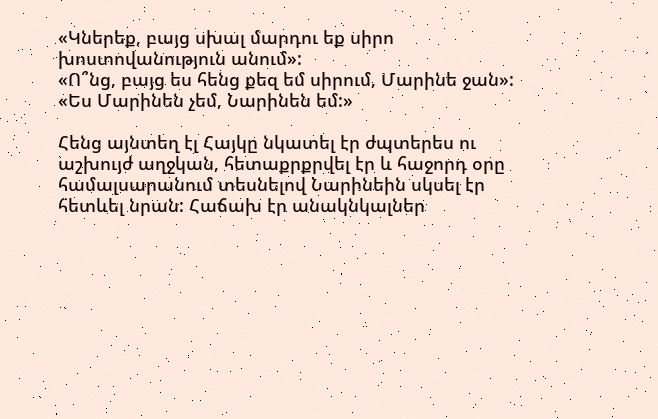«Կներեք, բայց սխալ մարդու եք սիրո խոստովանություն անում»:
«Ո՞նց, բայց ես հենց քեզ եմ սիրում, Մարինե ջան»:
«Ես Մարինեն չեմ, Նարինեն եմ:»

Հենց այնտեղ էլ Հայկը նկատել էր ժպտերես ու աշխույժ աղջկան, հետաքրքրվել էր և հաջորդ օրը համալսարանում տեսնելով Նարինեին սկսել էր հետևել նրան: Հաճախ էր անակնկալներ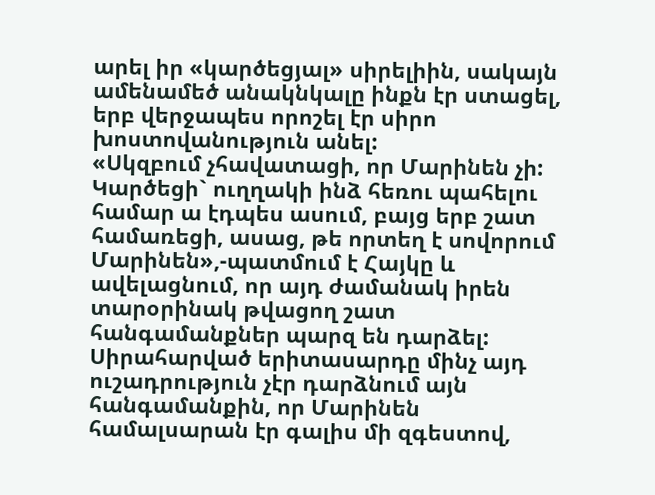արել իր «կարծեցյալ» սիրելիին, սակայն ամենամեծ անակնկալը ինքն էր ստացել, երբ վերջապես որոշել էր սիրո խոստովանություն անել:
«Սկզբում չհավատացի, որ Մարինեն չի: Կարծեցի` ուղղակի ինձ հեռու պահելու համար ա էդպես ասում, բայց երբ շատ համառեցի, ասաց, թե որտեղ է սովորում Մարինեն»,-պատմում է Հայկը և ավելացնում, որ այդ ժամանակ իրեն տարօրինակ թվացող շատ հանգամանքներ պարզ են դարձել: Սիրահարված երիտասարդը մինչ այդ ուշադրություն չէր դարձնում այն հանգամանքին, որ Մարինեն համալսարան էր գալիս մի զգեստով,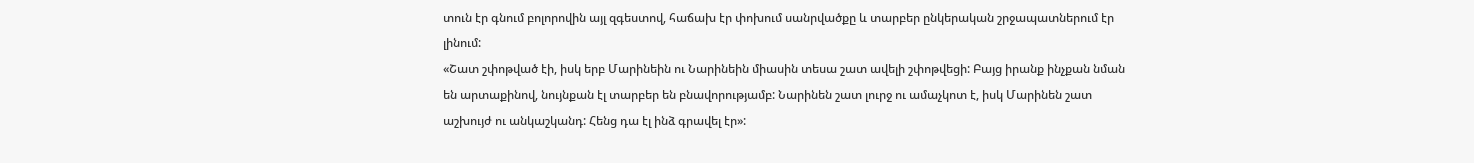տուն էր գնում բոլորովին այլ զգեստով, հաճախ էր փոխում սանրվածքը և տարբեր ընկերական շրջապատներում էր լինում:
«Շատ շփոթված էի, իսկ երբ Մարինեին ու Նարինեին միասին տեսա շատ ավելի շփոթվեցի: Բայց իրանք ինչքան նման են արտաքինով, նույնքան էլ տարբեր են բնավորությամբ: Նարինեն շատ լուրջ ու ամաչկոտ է, իսկ Մարինեն շատ աշխույժ ու անկաշկանդ: Հենց դա էլ ինձ գրավել էր»: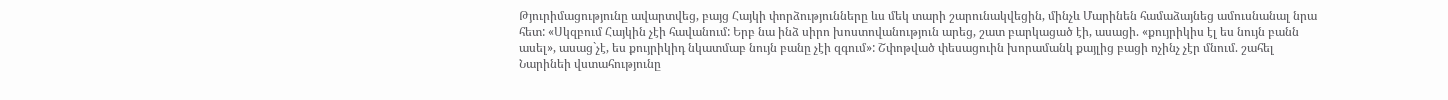Թյուրիմացությունը ավարտվեց, բայց Հայկի փորձությունները ևս մեկ տարի շարունակվեցին, մինչև Մարինեն համաձայնեց ամուսնանալ նրա հետ: «Սկզբում Հայկին չէի հավանում: Երբ նա ինձ սիրո խոստովանություն արեց, շատ բարկացած էի, ասացի. «քույրիկիս էլ ես նույն բանն ասել», ասաց`չէ, ես քույրիկիդ նկատմաբ նույն բանը չէի զգում»: Շփոթված փեսացուին խորամանկ քայլից բացի ոչինչ չէր մնում. շահել Նարինեի վստահությունը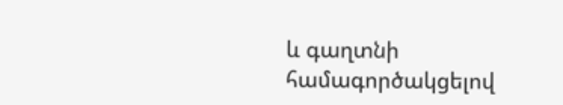և գաղտնի համագործակցելով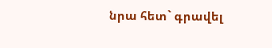նրա հետ` գրավել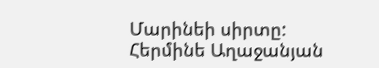Մարինեի սիրտը:
Հերմինե Աղաջանյան